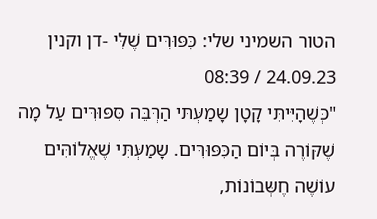הטור השמיני שלי: כִּפּוּרִּים שֶׁלִּי -דן וקנין
24.09.23 / 08:39
"כְּשֶׁהָיִּיתִּי קָטָן שָמַעְּתּי הַרְּבֵּה סִּפּוּרִּים עַל מָה שֶׁקּוֹרֶה בְּיוֹם הַכִּפּוּרִּים. שָמַעְּתִּי שֶׁאֱלוֹהִּים עוֹשֶׁה חֶשְּבוֹנוֹת,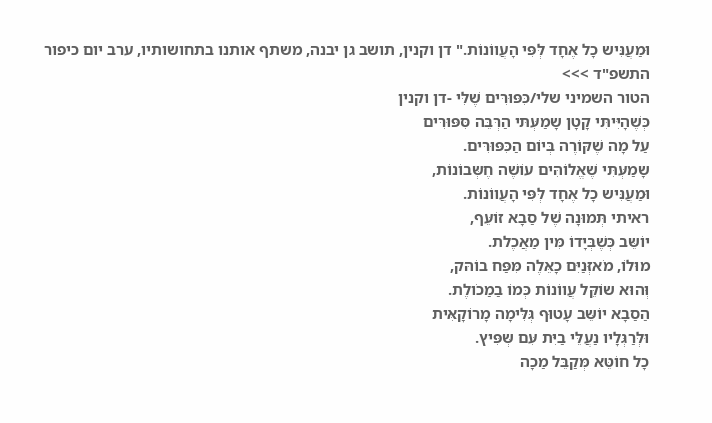וּמַעֲנִּיש כָל אֶחָד לְּפִּי הָעֲווֹנוֹת." דן וקנין, תושב גן יבנה, משתף אותנו בתחושותיו, ערב יום כיפור התשפ"ד >>>
הטור השמיני שלי/כִּפּוּרִּים שֶׁלִּי -דן וקנין
כְּשֶׁהָיִּיתִּי קָטָן שָמַעְּתּי הַרְּבֵּה סִּפּוּרִּים
עַל מָה שֶׁקּוֹרֶה בְּיוֹם הַכִּפּוּרִּים.
שָמַעְּתִּי שֶׁאֱלוֹהִּים עוֹשֶׁה חֶשְּבוֹנוֹת,
וּמַעֲנִּיש כָל אֶחָד לְּפִּי הָעֲווֹנוֹת.
ראיתי תְּמוּנָה שֶׁל סַבָא זוֹעֵּף,
יוֹשֵּב כְּשֶׁבְּיָדוֹ מִּין מַאֲכֶלת.
מוּלוֹ, מֹאזְּנַיִּם כָאֵּלֶה מִּפַּח בוֹהּק,
וְּהוּא שוֹקֵּל עֲווֹנוֹת כְּמוֹ בַמַכֹולֶת.
הַסַבָא יוֹשֵּב עָטוּף גְּלִּימָה מָרוֹקָאִּית
וּלְּרַגְּלָיו נַעֲלֵּי בַיִּת עִּם שְּפִּיץ.
כָל חוֹטֵּא מְּקַבֵּל מַכָה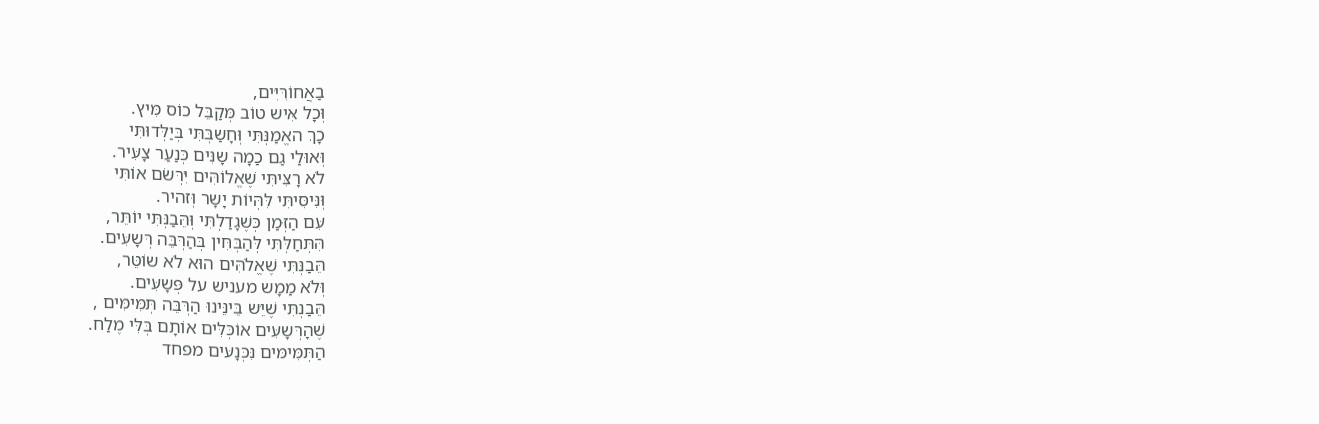בַאֲחוֹרִּיִּים,
וְּכָל אִּיש טוֹב מְּקַבֵּל כוֹס מִּיץ.
כָךְ האֱמַנְּתִּי וְּחָשַבְּתִּי בְּיַלְּדוּתִּי
וְּאוּלַי גַם כַמָה שָנִּים כְּנַעַר צָעִּיר.
לֹא רָצִּיתִּי שֶׁאֱלוֹהִּים יִּרְּשֹם אוֹתִּי
וְּנִּיסִּיתִּי לִּהְּיוֹת יָשָר וְּזהיר.
עִּם הַזְּמַן כְּשֶׁגָדַלְתִּי וְּהֵּבַנְּתִּי יוֹתֵּר,
הִּתְּחַלְּתִּי לְּהַבְּחִּין בְּהַרְּבֵּה רְּשָעִּים.
הֵּבַנְּתִּי שֶׁאֱלֹהִּים הוּא לֹא שוֹטֵּר,
וְּלֹא מַמָש מעניש על פְּשָעִּים.
הֵּבַנְתִּי שֶׁיֵּש בֵּינֵּינוּ הַרְּבֵּה תְּמִּימִּים ,
שֶׁהָרְּשָעִּים אוֹכְּלִּים אוֹתָם בְּלִּי מֶלַח.
הַתְּמִּימּים נִּכְּנָעּים מפחד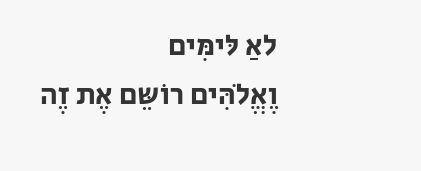לאַ לּימִּים
וֶאֱלֹהִּים רוֹשֵּם אֶת זֶה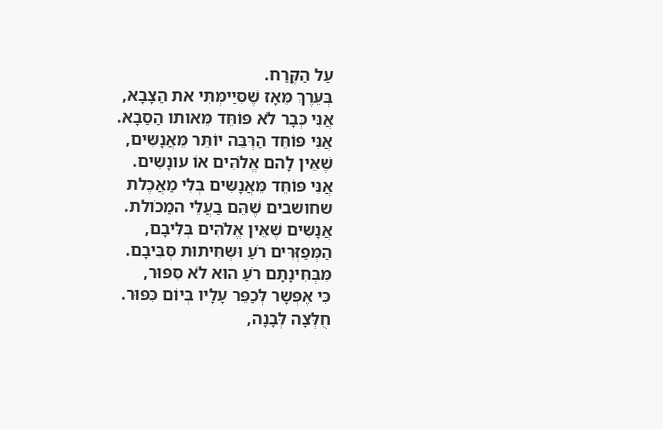עַל הַקֶּרַח.
בְּעֵּרֶךְ מֵּאָז שֶׁסִּיַימְּתִּי את הַצָבָא,
אֲנִּי כְּבָר לֹא פּוֹחֵּד מֵּאותו הַסַבָא.
אֲנִּי פּוֹחֵּד הַרְּבֵּה יוֹתֵּר מֵּאֲנָשִּים,
שֶׁאֵּין לָהם אֱלֹהִּים אוֹ עונָשִּים.
אֲנִּי פּוֹחֵּד מֵּאֲנָשִּים בְּלִּי מַאֲכֶלת
שחושבים שֶׁהֵּם בַעֲלֵּי המַכֹולת.
אֲנָשִּים שֶׁאֵּין אֱלֹהִּים בְּלִּיבָם,
הַמְּפַזְּרִּים רֹעַ וּשְּחִּיתוּת סְּבִּיבָם.
מִּבְּחִּינָתָם רֹעַ הוּא לֹא סִּפּוּר,
כִּי אֶפְּשָר לְּכַפֵּר עָלָיו בְּיוֹם כִּפּוּר.
חֻלְּצָה לְּבָנָה,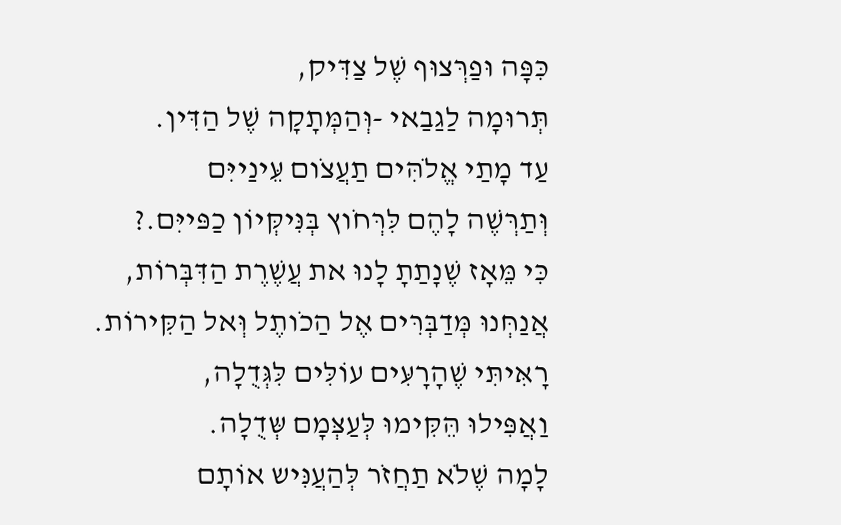כִּפָּה וּפַרְּצוּף שֶׁל צַדִּיק,
תְּרוּמָה לַגַבַאי -וְּהַמְּתָקָה שֶׁל הַדִּין.
עַד מָתַי אֱלֹהִּים תַעֲצֹום עֵּינַייִּם
וְּתַרְּשֶׁה לָהֶם לִּרְּחֹוץ בְּנִּיקְּיוֹן כַפּייִּם.?
כִּי מֵּאָז שֶׁנָתַתָ לָנוּ את עֲשֶׁרֶת הַדִּבְּרוֹת,
אֲנַחְּנוּ מְּדַבְּרִּים אֶל הַכֹותֶל וְּאל הַקִּירוֹת.
רָאִּיתִּי שֶׁהָרָעִּים עוֹלִּים לִּגְּדֻלָה,
וַאֲפִּילוּ הֵּקִּימוּ לְּעַצְּמָם שְּדֻלָה.
לָמָה שֶׁלֹא תַחֲזֹר לְּהַעֲנִּיש אוֹתָם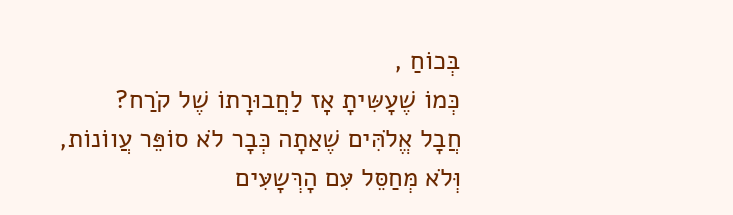בְּכוֹחַ ,
כְּמוֹ שֶׁעָשִּיתָ אָז לַחֲבוּרָתוֹ שֶׁל קֹרַח?
חֲבָל אֱלֹהִּים שֶׁאַתָה כְּבָר לֹא סוֹפֵּר עֲווֹנוֹת,
וְּלֹא מְּחַסֵּל עִּם הָרְּשָעִּים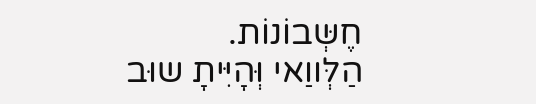חֶשְּבוֹנוֹת.
הַלְּווַאי וְּהָיִּיתָ שוּב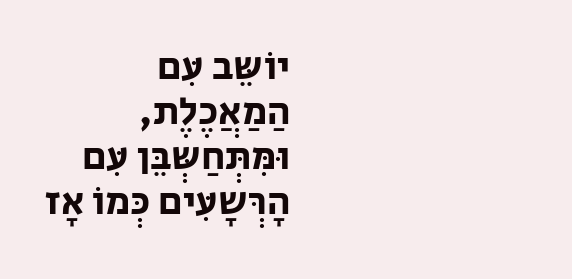יוֹשֵּב עִּם הַמַאֲכֶלֶת,
וּמִּתְּחַשְּבֵּן עִּם הָרְּשָעִּים כְּמוֹ אָז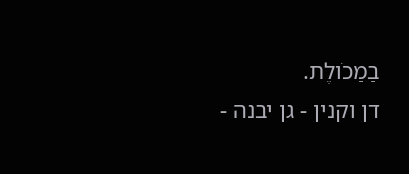בַמַכֹולֶת.
דן וקנין - גן יבנה -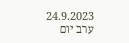24.9.2023 ערב יום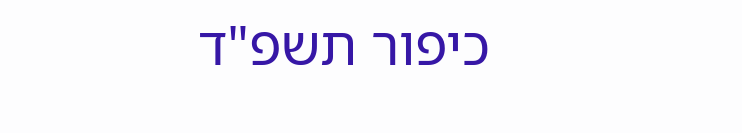כיפור תשפ"ד